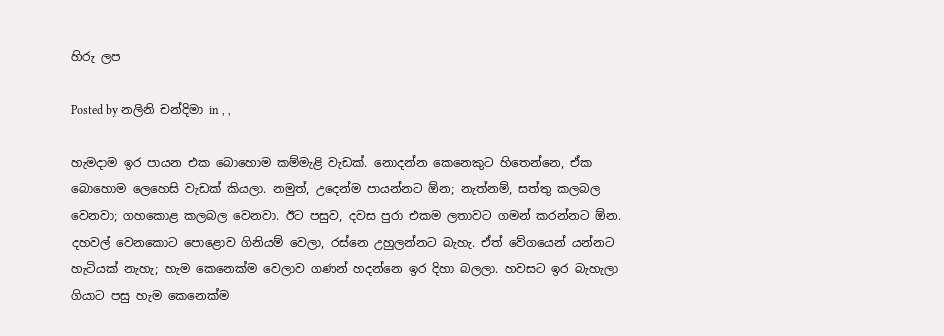හිරු ලප

Posted by නලිනි චන්දිමා in , ,

හැමදාම ඉර පායන එක බොහොම කම්මැළි වැඩක්. නොදන්න කෙනෙකුට හිතෙන්නෙ, ඒක බොහොම ලෙහෙසි වැඩක් කියලා. නමුත්, උදෙන්ම පායන්නට ඕන; නැත්නම්, සත්තු කලබල වෙනවා; ගහකොළ කලබල වෙනවා. ඊට පසුව, දවස පුරා එකම ලතාවට ගමන් කරන්නට ඕන. දහවල් වෙනකොට පොළොව ගිනියම් වෙලා, රස්නෙ උහුලන්නට බැහැ. ඒත් වේගයෙන් යන්නට හැටියක් නැහැ; හැම කෙනෙක්ම වෙලාව ගණන් හදන්නෙ ඉර දිහා බලලා. හවසට ඉර බැහැලා ගියාට පසු හැම කෙනෙක්ම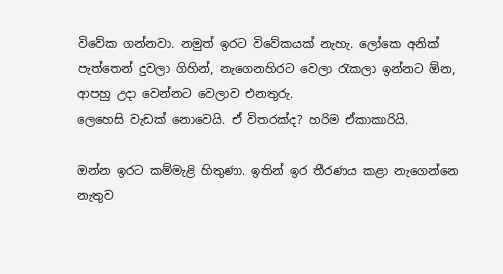විවේක ගන්නවා. නමුත් ඉරට විවේකයක් නැහැ. ලෝකෙ අනික් පැත්තෙන් දුවලා ගිහින්, නැගෙනහිරට වෙලා රැකලා ඉන්නට ඕන, ආපහු උදා වෙන්නට වෙලාව එනතුරු.
ලෙහෙසි වැඩක් නොවෙයි. ඒ විතරක්ද? හරිම ඒකාකාරියි.

ඔන්න ඉරට කම්මැළි හිතුණා. ඉතින් ඉර තීරණය කළා නැගෙන්නෙ නැතුව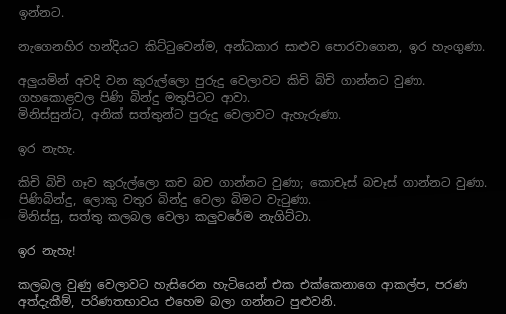ඉන්නට.

නැගෙනහිර හන්දියට කිට්ටුවෙන්ම, අන්ධකාර සාළුව පොරවාගෙන, ඉර හැංගුණා.

අලුයමින් අවදි වන කුරුල්ලො පුරුදු වෙලාවට කිචි බිචි ගාන්නට වුණා.
ගහකොළවල පිණි බින්දු මතුපිටට ආවා.
මිනිස්සුන්ට, අනික් සත්තුන්ට පුරුදු වෙලාවට ඇහැරුණා.

ඉර නැහැ.

කිචි බිචි ගෑව කුරුල්ලො කච බච ගාන්නට වුණා; කොචෑස් බචෑස් ගාන්නට වුණා.
පිණිබින්දු, ලොකු වතුර බින්දු වෙලා බිමට වැටුණා.
මිනිස්සු, සත්තු කලබල වෙලා කලුවරේම නැගිට්ටා.

ඉර නැහැ!

කලබල වුණු වෙලාවට හැසිරෙන හැටියෙන් එක එක්කෙනාගෙ ආකල්ප, පරණ අත්දැකීම්, පරිණතභාවය එහෙම බලා ගන්නට පුළුවනි.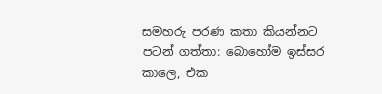සමහරු පරණ කතා කියන්නට පටන් ගත්තා: බොහෝම ඉස්සර කාලෙ, එක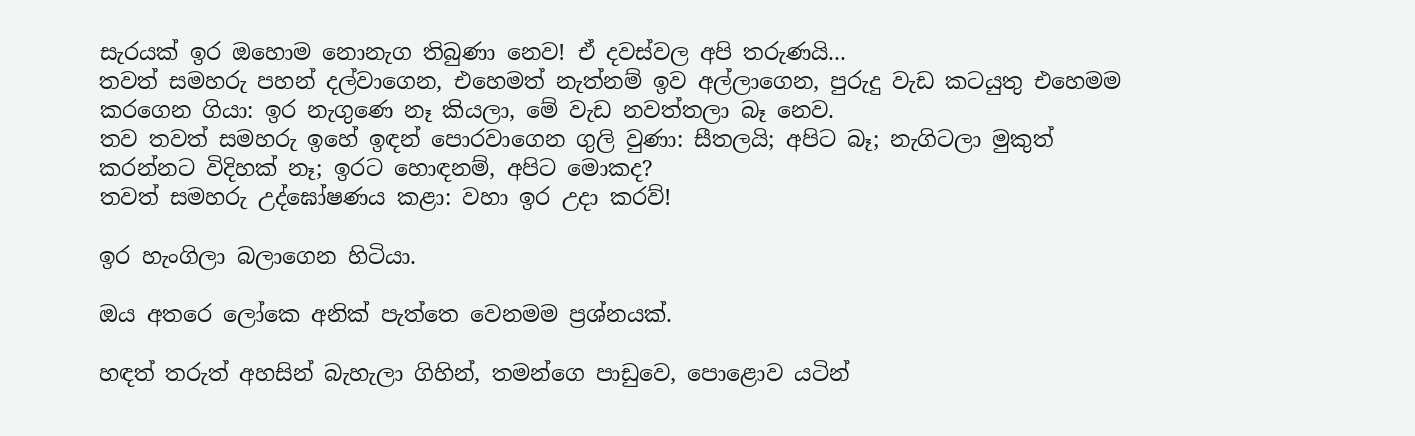සැරයක් ඉර ඔහොම නොනැග තිබුණා නෙව! ඒ දවස්වල අපි තරුණයි...
තවත් සමහරු පහන් දල්වාගෙන, එහෙමත් නැත්නම් ඉව අල්ලාගෙන, පුරුදු වැඩ කටයුතු එහෙමම කරගෙන ගියා: ඉර නැගුණෙ නෑ කියලා, මේ වැඩ නවත්තලා බෑ නෙව.
තව තවත් සමහරු ඉහේ ඉඳන් පොරවාගෙන ගුලි වුණා: සීතලයි; අපිට බෑ; නැගිටලා මුකුත් කරන්නට විදිහක් නෑ; ඉරට හොඳනම්, අපිට මොකද?
තවත් සමහරු උද්ඝෝෂණය කළා: වහා ඉර උදා කරව්!

ඉර හැංගිලා බලාගෙන හිටියා.

ඔය අතරෙ ලෝකෙ අනික් පැත්තෙ වෙනමම ප්‍රශ්නයක්.

හඳත් තරුත් අහසින් බැහැලා ගිහින්, තමන්ගෙ පාඩුවෙ, පොළොව යටින්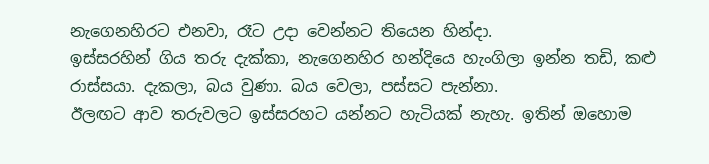නැගෙනහිරට එනවා, රෑට උදා වෙන්නට තියෙන හින්දා.
ඉස්සරහින් ගිය තරු දැක්කා, නැගෙනහිර හන්දියෙ හැංගිලා ඉන්න තඩි, කළු රාස්සයා. දැකලා, බය වුණා. බය වෙලා, පස්සට පැන්නා.
ඊලඟට ආව තරුවලට ඉස්සරහට යන්නට හැටියක් නැහැ. ඉතින් ඔහොම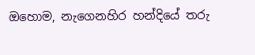ඔහොම, නැගෙනහිර හන්දියේ තරු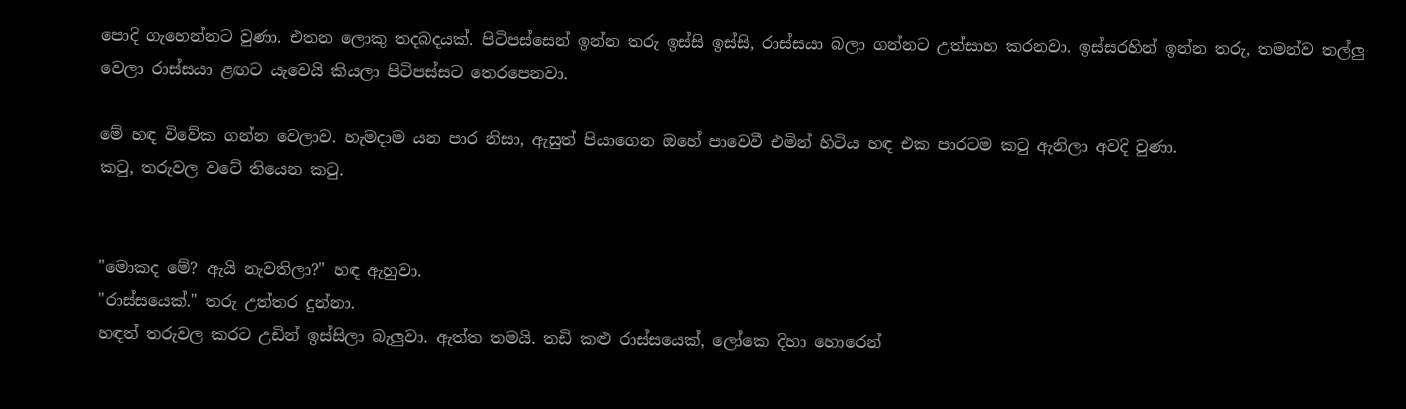පොදි ගැහෙන්නට වුණා. එතන ලොකු තදබදයක්. පිටිපස්සෙන් ඉන්න තරු ඉස්සි ඉස්සි, රාස්සයා බලා ගන්නට උත්සාහ කරනවා. ඉස්සරහින් ඉන්න තරු, තමන්ව තල්ලු වෙලා රාස්සයා ළඟට යැවෙයි කියලා පිටිපස්සට තෙරපෙනවා.

මේ හඳ විවේක ගන්න වෙලාව. හැමදාම යන පාර නිසා, ඇසුත් පියාගෙන ඔහේ පාවෙවී එමින් හිටිය හඳ එක පාරටම කටු ඇනිලා අවදි වුණා.
කටු, තරුවල වටේ තියෙන කටු.


"මොකද මේ? ඇයි නැවතිලා?" හඳ ඇහුවා.
"රාස්සයෙක්." තරු උත්තර දුන්නා.
හඳත් තරුවල කරට උඩින් ඉස්සිලා බැලුවා. ඇත්ත තමයි. තඩි කළු රාස්සයෙක්, ලෝකෙ දිහා හොරෙන්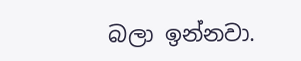බලා ඉන්නවා.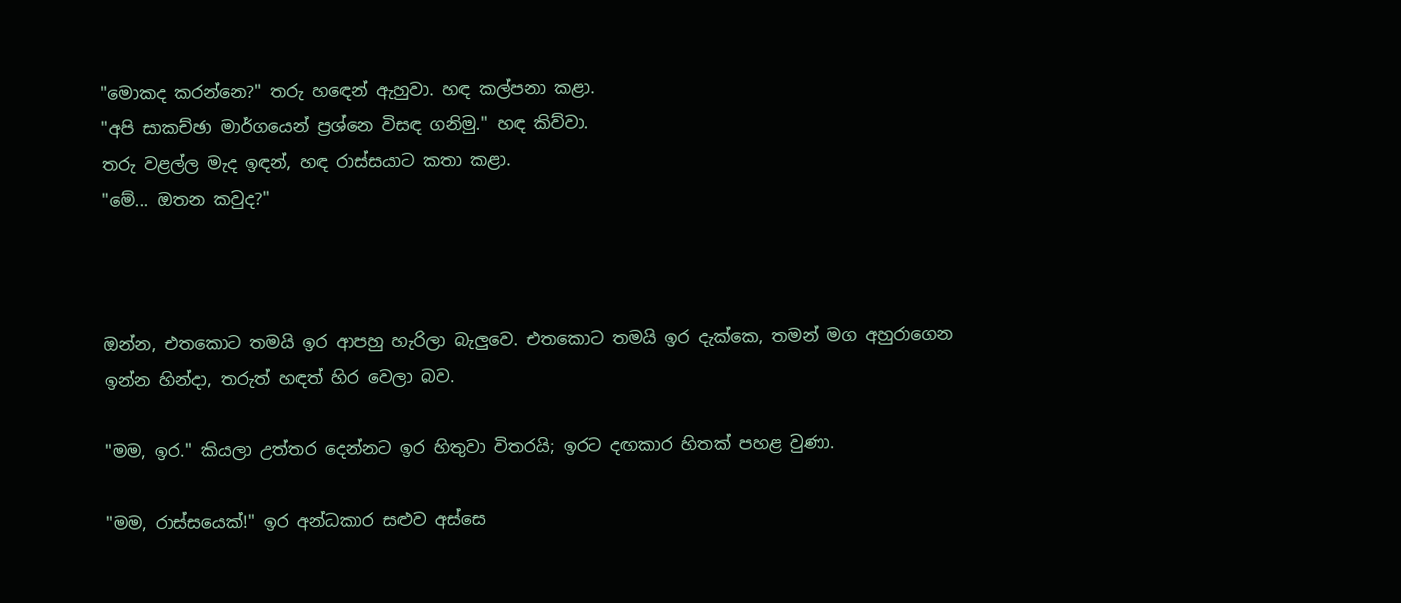"මොකද කරන්නෙ?" තරු හඳෙන් ඇහුවා. හඳ කල්පනා කළා.
"අපි සාකච්ඡා මාර්ගයෙන් ප්‍රශ්නෙ විසඳ ගනිමු." හඳ කිව්වා.
තරු වළල්ල මැද ඉඳන්, හඳ රාස්සයාට කතා කළා.
"මේ... ඔතන කවුද?"



ඔන්න, එතකොට තමයි ඉර ආපහු හැරිලා බැලුවෙ. එතකොට තමයි ඉර දැක්කෙ, තමන් මග අහුරාගෙන ඉන්න හින්දා, තරුත් හඳත් හිර වෙලා බව.

"මම, ඉර." කියලා උත්තර දෙන්නට ඉර හිතුවා විතරයි; ඉරට දඟකාර හිතක් පහළ වුණා.

"මම, රාස්සයෙක්!" ඉර අන්ධකාර සළුව අස්සෙ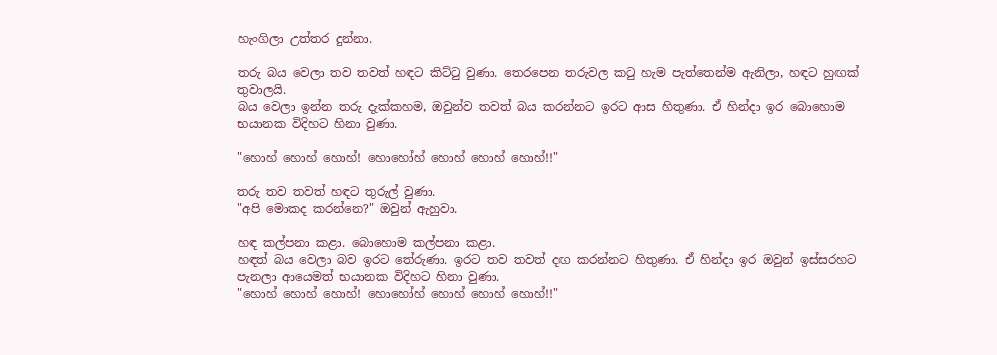හැංගිලා උත්තර දුන්නා.

තරු බය වෙලා තව තවත් හඳට කිට්ටු වුණා. තෙරපෙන තරුවල කටු හැම පැත්තෙන්ම ඇනිලා, හඳට හුඟක් තුවාලයි.
බය වෙලා ඉන්න තරු දැක්කහම, ඔවුන්ව තවත් බය කරන්නට ඉරට ආස හිතුණා. ඒ හින්දා ඉර බොහොම භයානක විදිහට හිනා වුණා.

"හොහ් හොහ් හොහ්! හොහෝහ් හොහ් හොහ් හොහ්!!"

තරු තව තවත් හඳට තුරුල් වුණා.
"අපි මොකද කරන්නෙ?" ඔවුන් ඇහුවා.

හඳ කල්පනා කළා. බොහොම කල්පනා කළා.
හඳත් බය වෙලා බව ඉරට තේරුණා. ඉරට තව තවත් දඟ කරන්නට හිතුණා. ඒ හින්දා ඉර ඔවුන් ඉස්සරහට පැනලා ආයෙමත් භයානක විදිහට හිනා වුණා.
"හොහ් හොහ් හොහ්! හොහෝහ් හොහ් හොහ් හොහ්!!"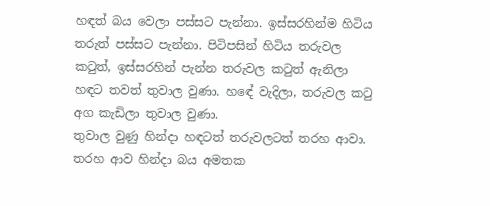හඳත් බය වෙලා පස්සට පැන්නා. ඉස්සරහින්ම හිටිය තරුත් පස්සට පැන්නා. පිටිපසින් හිටිය තරුවල කටුත්, ඉස්සරහින් පැන්න තරුවල කටුත් ඇනිලා හඳට තවත් තුවාල වුණා. හඳේ වැදිලා, තරුවල කටු අග කැඩිලා තුවාල වුණා.
තුවාල වුණු හින්දා හඳටත් තරුවලටත් තරහ ආවා. තරහ ආව හින්දා බය අමතක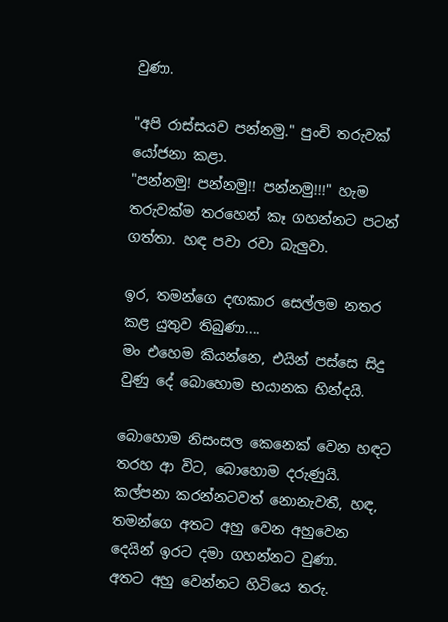වුණා.

"අපි රාස්සයව පන්නමු." පුංචි තරුවක් යෝජනා කළා.
"පන්නමු! පන්නමු!! පන්නමු!!!" හැම තරුවක්ම තරහෙන් කෑ ගහන්නට පටන් ගත්තා. හඳ පවා රවා බැලුවා.

ඉර, තමන්ගෙ දඟකාර සෙල්ලම නතර කළ යුතුව තිබුණා....
මං එහෙම කියන්නෙ, එයින් පස්සෙ සිදු වුණු දේ බොහොම භයානක හින්දයි.

බොහොම නිසංසල කෙනෙක් වෙන හඳට තරහ ආ විට, බොහොම දරුණුයි. කල්පනා කරන්නටවත් නොනැවතී, හඳ, තමන්ගෙ අතට අහු වෙන අහුවෙන දෙයින් ඉරට දමා ගහන්නට වුණා.
අතට අහු වෙන්නට හිටියෙ තරු.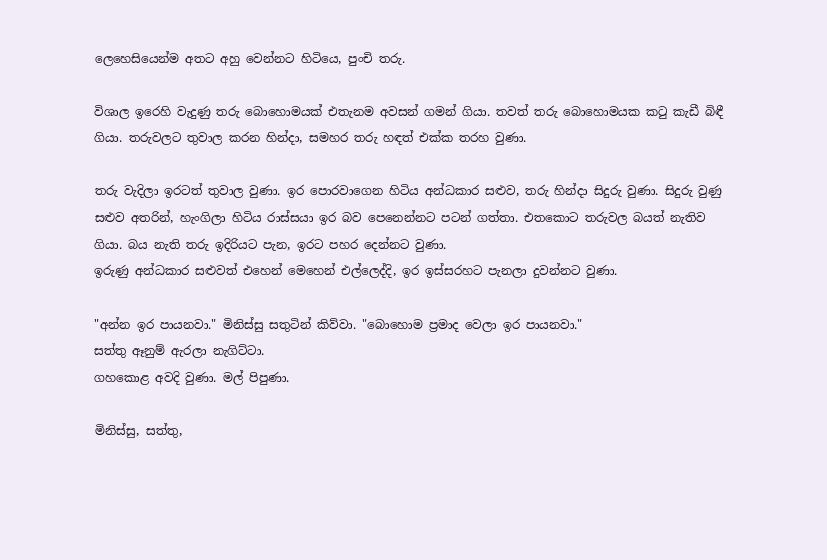ලෙහෙසියෙන්ම අතට අහු වෙන්නට හිටියෙ, පුංචි තරු.

විශාල ඉරෙහි වැදුණු තරු බොහොමයක් එතැනම අවසන් ගමන් ගියා. තවත් තරු බොහොමයක කටු කැඩී බිඳී ගියා. තරුවලට තුවාල කරන හින්දා, සමහර තරු හඳත් එක්ක තරහ වුණා.

තරු වැදිලා ඉරටත් තුවාල වුණා. ඉර පොරවාගෙන හිටිය අන්ධකාර සළුව, තරු හින්දා සිදුරු වුණා. සිදුරු වුණු සළුව අතරින්, හැංගිලා හිටිය රාස්සයා ඉර බව පෙනෙන්නට පටන් ගත්තා. එතකොට තරුවල බයත් නැතිව ගියා. බය නැති තරු ඉදිරියට පැන, ඉරට පහර දෙන්නට වුණා.
ඉරුණු අන්ධකාර සළුවත් එහෙන් මෙහෙන් එල්ලෙද්දි, ඉර ඉස්සරහට පැනලා දුවන්නට වුණා.

"අන්න ඉර පායනවා." මිනිස්සු සතුටින් කිව්වා. "බොහොම ප්‍රමාද වෙලා ඉර පායනවා."
සත්තු ඈනුම් ඇරලා නැගිට්ටා.
ගහකොළ අවදි වුණා. මල් පිපුණා.

මිනිස්සු, සත්තු,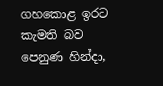ගහකොළ ඉරට කැමති බව පෙනුණ හින්දා,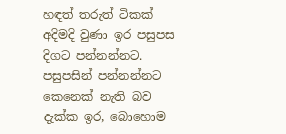හඳත් තරුත් ටිකක් අදිමදි වුණා ඉර පසුපස දිගට පන්නන්නට. පසුපසින් පන්නන්නට කෙනෙක් නැති බව දැක්ක ඉර, බොහොම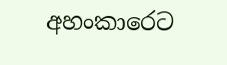අහංකාරෙට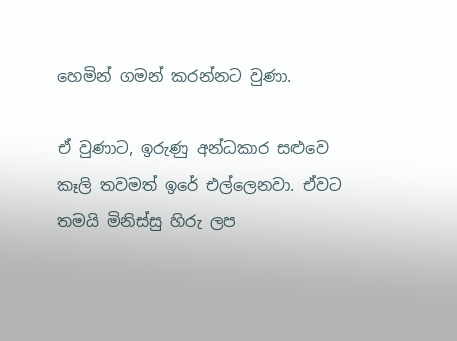හෙමින් ගමන් කරන්නට වුණා.

ඒ වුණාට, ඉරුණු අන්ධකාර සළුවෙ කෑලි තවමත් ඉරේ එල්ලෙනවා. ඒවට තමයි මිනිස්සු හිරු ලප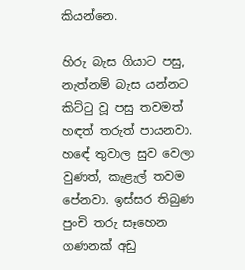කියන්නෙ.

හිරු බැස ගියාට පසු, නැත්නම් බැස යන්නට කිට්ටු වූ පසු තවමත් හඳත් තරුත් පායනවා. හඳේ තුවාල සුව වෙලා වුණත්, කැළැල් තවම පේනවා. ඉස්සර තිබුණ පුංචි තරු සෑහෙන ගණනක් අඩු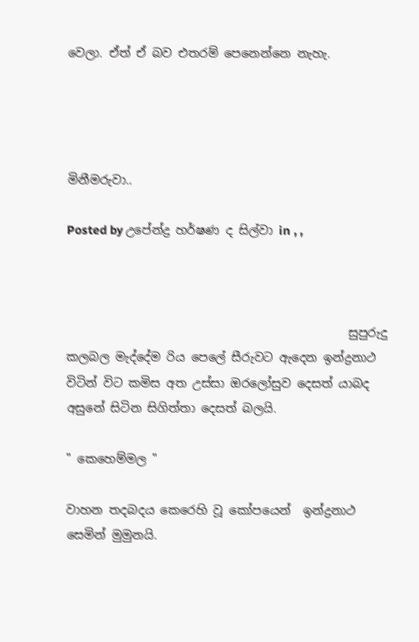වෙලා. ඒත් ඒ බව එතරම් පෙනෙන්නෙ නැහැ.




මිනීමරුවා..

Posted by උපේන්ද්‍ර හර්ෂණ ද සිල්වා in , ,



                                               සුපුරුදු කලබල මැද්දේම රිය පෙලේ සීරුවට ඇදෙන ඉන්ද්‍රනාථ  විටින් විට කමිස අත උස්සා ඔරලෝසුව දෙසත් යාබද අසුනේ සිටින සිගිත්තා දෙසත් බලයි.

" කෙහෙම්මල "

වාහන තදබදය කෙරෙහි වූ කෝපයෙන්  ඉන්ද්‍රනාථ සෙමින් මුමුනයි.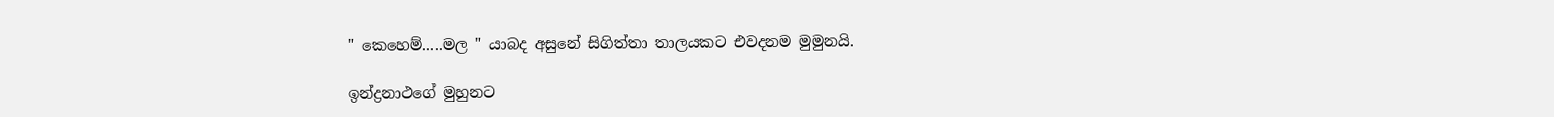" කෙහෙම්.....මල " යාබද අසුනේ සිගිත්තා තාලයකට එවදනම මුමුනයි.

ඉන්ද්‍රනාථගේ මුහුනට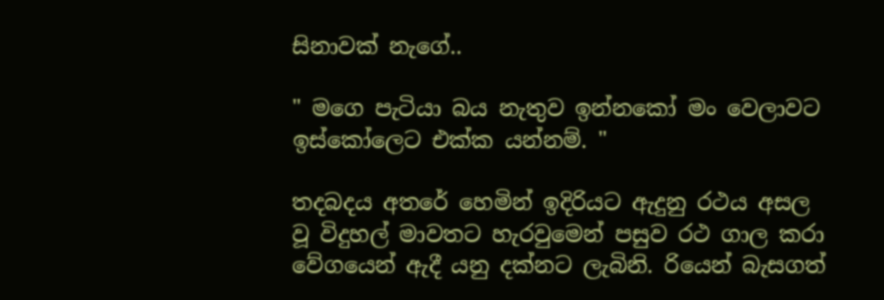සිනාවක් නැගේ..

" මගෙ පැටියා බය නැතුව ඉන්නකෝ මං වෙලාවට ඉස්කෝලෙට එක්ක යන්නම්. "

තදබදය අතරේ හෙමින් ඉදිරියට ඇදුනු රථය අසල වූ විදුහල් මාවතට හැරවුමෙන් පසුව රථ ගාල කරා වේගයෙන් ඇදී යනු දක්නට ලැබිනි. රියෙන් බැසගත්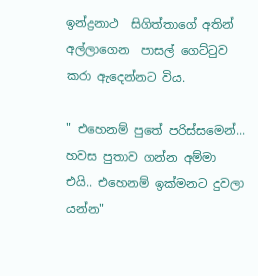ඉන්ද්‍රනාථ  සිගිත්තාගේ අතින් අල්ලාගෙන  පාසල් ගෙට්ටුව කරා ඇදෙන්නට විය.

" එහෙනම් පුතේ පරිස්සමෙන්... හවස පුතාව ගන්න අම්මා එයි.. එහෙනම් ඉක්මනට දුවලා යන්න"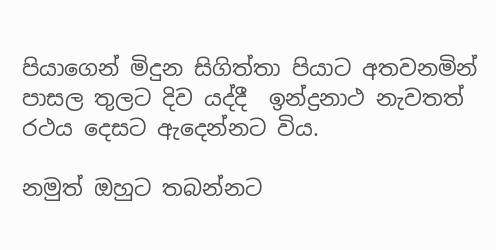පියාගෙන් මිදුන සිගිත්තා පියාට අතවනමින් පාසල තුලට දිව යද්දී  ඉන්ද්‍රනාථ නැවතත් රථය දෙසට ඇදෙන්නට විය.

නමුත් ඔහුට තබන්නට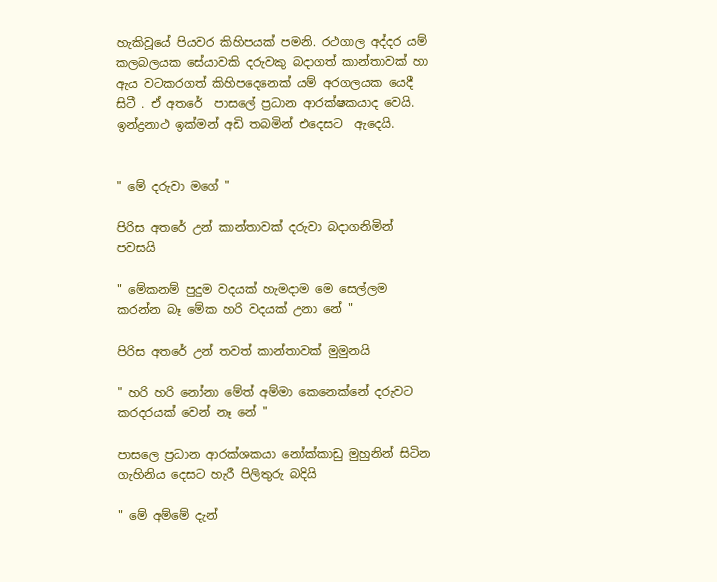හැකිවූයේ පියවර කිහිපයක් පමනි. රථගාල අද්දර යම් කලබලයක සේයාවකි දරුවකු බදාගත් කාන්තාවක් හා ඇය වටකරගත් කිහිපදෙනෙක් යම් අරගලයක යෙදී සිටී . ඒ අතරේ  පාසලේ ප්‍රධාන ආරක්ෂකයාද වෙයි.   ඉන්ද්‍රනාථ ඉක්මන් අඩි තබමින් එදෙසට  ඇදෙයි.


" මේ දරුවා මගේ "

පිරිස අතරේ උන් කාන්තාවක් දරුවා බදාගනිමින්  පවසයි

" මේකනම් පුදුම වදයක් හැමදාම මෙ සෙල්ලම කරන්න බෑ මේක හරි වදයක් උනා නේ "

පිරිස අතරේ උන් තවත් කාන්තාවක් මුමුනයි

" හරි හරි නෝනා මේත් අම්මා කෙනෙක්නේ දරුවට කරදරයක් වෙන් නෑ නේ "

පාසලෙ ප්‍රධාන ආරක්ශකයා නෝක්කාඩු මුහුනින් සිටින ගැහිනිය දෙසට හැරී පිලිතුරු බදියි

" මේ අම්මේ දැන්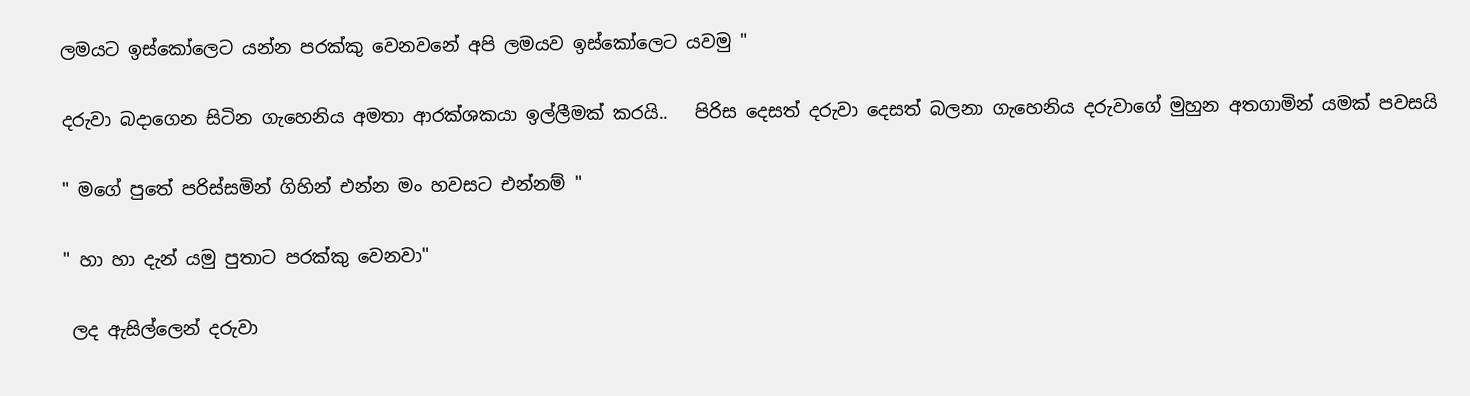ලමයට ඉස්කෝලෙට යන්න පරක්කු වෙනවනේ අපි ලමයව ඉස්කෝලෙට යවමු "

දරුවා බදාගෙන සිටින ගැහෙනිය අමතා ආරක්ශකයා ඉල්ලීමක් කරයි..   පිරිස දෙසත් දරුවා දෙසත් බලනා ගැහෙනිය දරුවාගේ මුහුන අතගාමින් යමක් පවසයි

" මගේ පුතේ පරිස්සමින් ගිහින් එන්න මං හවසට එන්නම් "

" හා හා දැන් යමු පුතාට පරක්කු වෙනවා"

 ලද ඇසිල්ලෙන් දරුවා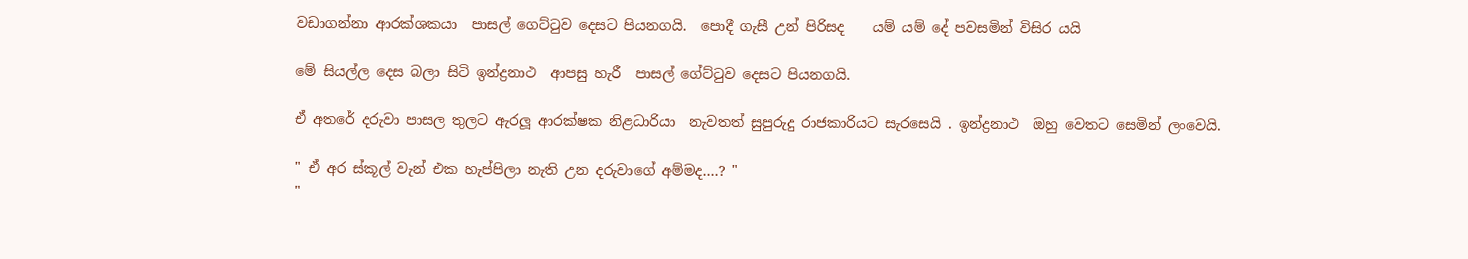වඩාගන්නා ආරක්ශකයා  පාසල් ගෙට්ටුව දෙසට පියනගයි.  පොදී ගැසී උන් පිරිසද    යම් යම් දේ පවසමින් විසිර යයි

මේ සියල්ල දෙස බලා සිටි ඉන්ද්‍රනාථ  ආපසු හැරී  පාසල් ගේට්ටුව දෙසට පියනගයි.

ඒ අතරේ දරුවා පාසල තුලට ඇරලූ ආරක්ෂක නිළධාරියා  නැවතත් සුපුරුදු රාජකාරියට සැරසෙයි . ඉන්ද්‍රනාථ  ඔහු වෙතට සෙමින් ලංවෙයි.

" ඒ අර ස්කූල් වැන් එක හැප්පිලා නැති උන දරුවාගේ අම්මද....? "
"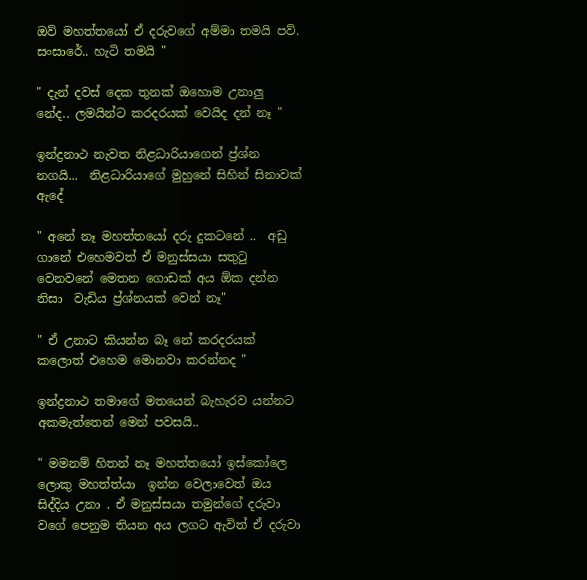ඔව් මහත්තයෝ ඒ දරුවගේ අම්මා තමයි පව්. සංසාරේ.. හැටි තමයි "

" දැන් දවස් දෙක තුනක් ඔහොම උනාලු නේද.. ලමයින්ට කරදරයක් වෙයිද දන් නෑ "

ඉන්ද්‍රනාථ නැවත නිළධාරියාගෙන් ප්‍ර්ශ්න නගයි...  නිළධාරියාගේ මුහුනේ සිහින් සිනාවක් ඇදේ

" අනේ නෑ මහත්තයෝ දරු දුකටනේ ..  අඩු ගානේ එහෙමවත් ඒ මනුස්සයා සතුටු වෙනවනේ මෙතන ගොඩක් අය ඕක දන්න නිසා  වැඩිය ප්‍ර්ශ්නයක් වෙන් නෑ"

" ඒ උනාට කියන්න බෑ නේ කරදරයක් කලොත් එහෙම මොනවා කරන්නද "

ඉන්ද්‍රනාථ තමාගේ මතයෙන් බැහැරව යන්නට අකමැත්තෙන් මෙන් පවසයි..

" මමනම් හිතන් නෑ මහත්තයෝ ඉස්කෝලෙ ලොකු මහත්ත්යා  ඉන්න වෙලාවෙත් ඔය සිද්දිය උනා . ඒ මනුස්සයා තමුන්ගේ දරුවා වගේ පෙනුම තියන අය ලගට ඇවිත් ඒ දරුවා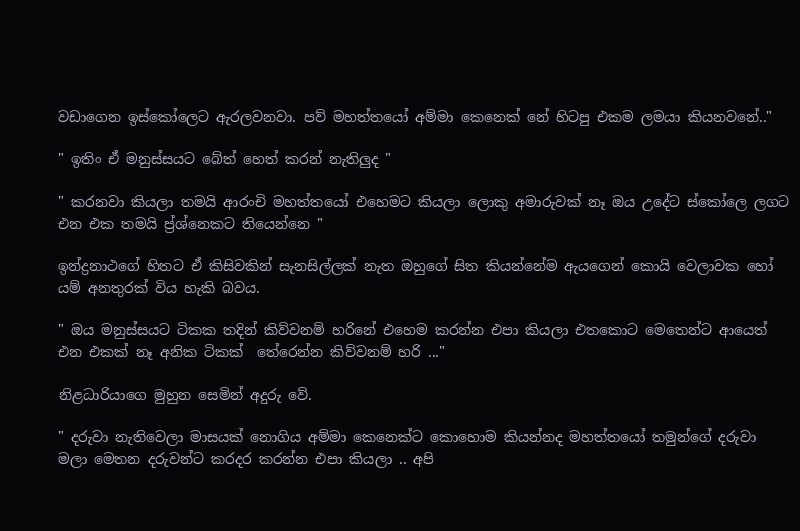වඩාගෙන ඉස්කෝලෙට ඇරලවනවා. පව් මහත්තයෝ අම්මා කෙනෙක් නේ හිටපු එකම ලමයා කියනවනේ.."

" ඉතිං ඒ මනුස්සයට බේත් හෙත් කරන් නැතිලුද "

" කරනවා කියලා තමයි ආරංචි මහත්තයෝ එහෙමට කියලා ලොකු අමාරුවක් නෑ ඔය උදේට ස්කෝලෙ ලගට එන එක තමයි ප්‍ර්ශ්නෙකට තියෙන්නෙ "

ඉන්ද්‍රනාථගේ හිතට ඒ කිසිවකින් සැනසිල්ලක් නැත ඔහුගේ සිත කියන්නේම ඇයගෙන් කොයි වෙලාවක හෝ යම් අනතුරක් විය හැකි බවය.

" ඔය මනුස්සයට ටිකක තදින් කිව්වනම් හරිනේ එහෙම කරන්න එපා කියලා එතකොට මෙතෙන්ට ආයෙත් එන එකක් නෑ අනික ටිකක්  තේරෙන්න කිව්වනම් හරි ..."

නිළධාරියාගෙ මුහුන සෙමින් අදුරු වේ.

" දරුවා නැතිවෙලා මාසයක් නොගිය අම්මා කෙනෙක්ට කොහොම කියන්නද මහත්තයෝ තමුන්ගේ දරුවා මලා මෙතන දරුවන්ට කරදර කරන්න එපා කියලා .. අපි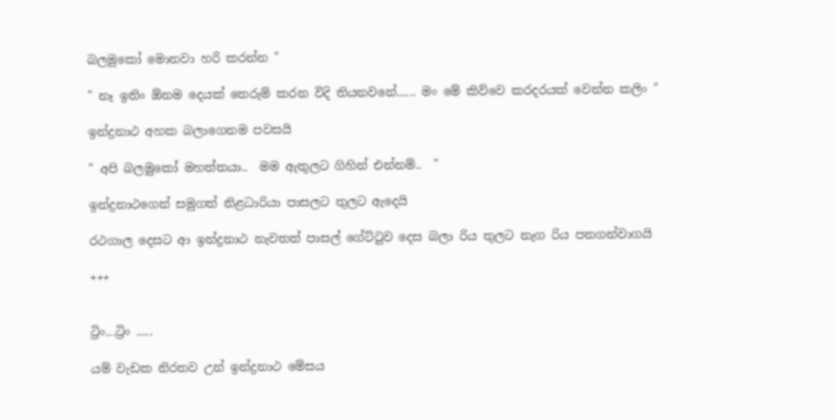බලමුකෝ මොනවා හරි කරන්න "

" නෑ ඉතිං ඕනම දෙයක් තෙරුම් කරන විදි තියනවනේ...... මං මේ කිව්වෙ කරදරයක් වෙන්න කලිං "

ඉන්ද්‍රනාථ අහක බලාගෙනම පවසයි

" අපි බලමුකෝ මහත්තයා..  මම ඇතුලට ගිහින් එන්නම්..  "

ඉන්ද්‍රනාථගෙන් සමුගත් නිළධාරියා පාසලට තුලට ඇදෙයි

රථගාල දෙසට ආ ඉන්ද්‍රනාථ නැවතත් පාසල් ගේට්ටුව දෙස බලා රිය තුලට නැග රිය පනගන්වාගයි

+++


ට්‍රිං...ට්‍රිං .....

යම් වැඩක නිරතව උන් ඉන්ද්‍රනාථ මේසය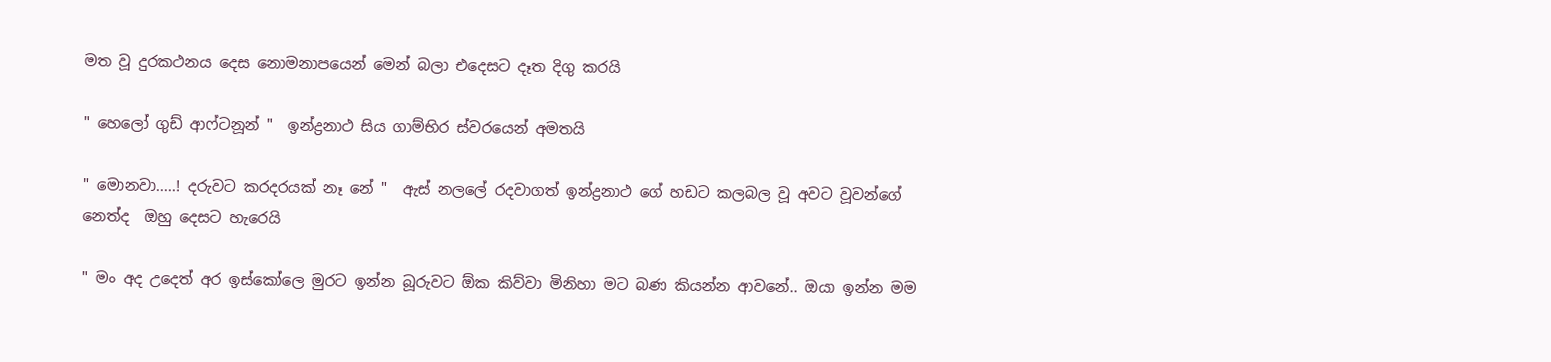මත වූ දුරකථනය දෙස නොමනාපයෙන් මෙන් බලා එදෙසට දෑත දිගු කරයි

" හෙලෝ ගුඩ් ආෆ්ටනූන් "  ඉන්ද්‍රනාථ සිය ගාම්භිර ස්වරයෙන් අමතයි

" මොනවා.....! දරුවට කරදරයක් නෑ නේ "  ඇස් නලලේ රදවාගත් ඉන්ද්‍රනාථ ගේ හඩට කලබල වූ අවට වූවන්ගේ නෙත්ද  ඔහු දෙසට හැරෙයි

" මං අද උදෙත් අර ඉස්කෝලෙ මුරට ඉන්න බූරුවට ඕක කිව්වා මිනිහා මට බණ කියන්න ආවනේ.. ඔයා ඉන්න මම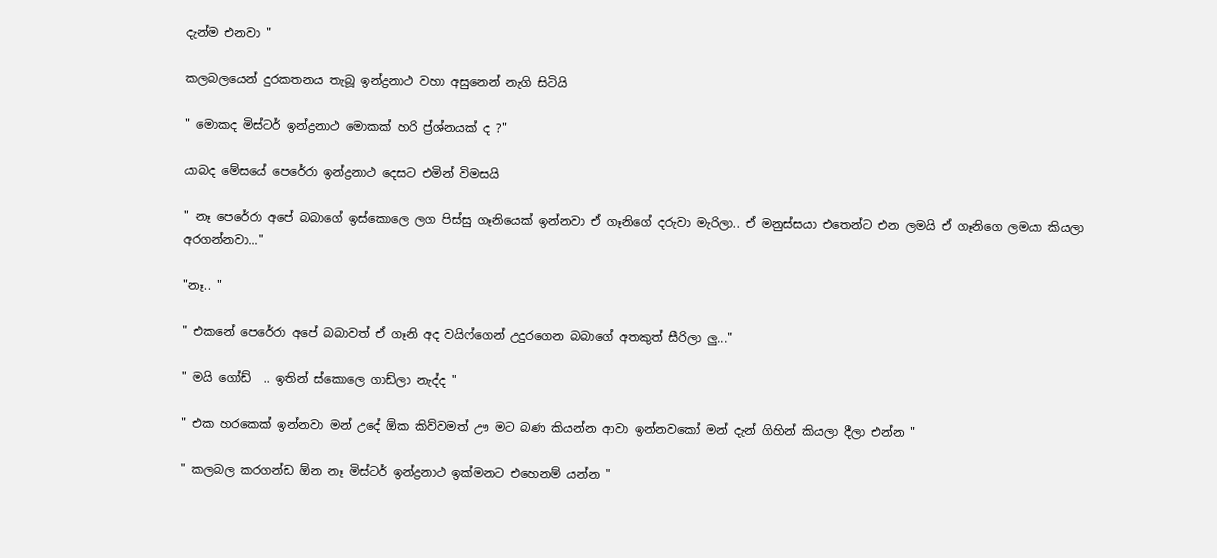දැන්ම එනවා "

කලබලයෙන් දුරකතනය තැබූ ඉන්ද්‍රනාථ වහා අසුනෙන් නැගි සිටියි

" මොකද මිස්ටර් ඉන්ද්‍රනාථ මොකක් හරි ප්‍ර්ශ්නයක් ද ?"

යාබද මේසයේ පෙරේරා ඉන්ද්‍රනාථ දෙසට එමින් විමසයි

" නෑ පෙරේරා අපේ බබාගේ ඉස්කොලෙ ලග පිස්සු ගෑනියෙක් ඉන්නවා ඒ ගෑනිගේ දරුවා මැරිලා.. ඒ මනුස්සයා එතෙන්ට එන ලමයි ඒ ගෑනිගෙ ලමයා කියලා  අරගන්නවා..."

"නෑ.. "

" එකනේ පෙරේරා අපේ බබාවත් ඒ ගෑනි අද වයිෆ්ගෙන් උදුරගෙන බබාගේ අතකුත් සීරිලා ලු..."

" මයි ගෝඩ්  .. ඉතින් ස්කොලෙ ගාඩ්ලා නැද්ද "

" එක හරකෙක් ඉන්නවා මන් උදේ ඕක කිව්වමත් ඌ මට බණ කියන්න ආවා ඉන්නවකෝ මන් දැන් ගිහින් කියලා දීලා එන්න "

" කලබල කරගන්ඩ ඕන නෑ මිස්ටර් ඉන්ද්‍රනාථ ඉක්මනට එහෙනම් යන්න "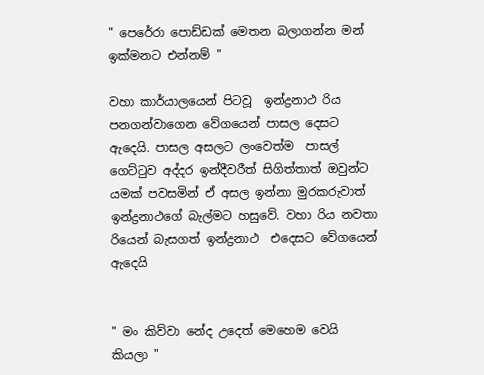" පෙරේරා පොඩ්ඩක් මෙතන බලාගන්න මන් ඉක්මනට එන්නම් "

වහා කාර්යාලයෙන් පිටවූ  ඉන්ද්‍රනාථ රිය පනගන්වාගෙන වේගයෙන් පාසල දෙසට ඇදෙයි. පාසල අසලට ලංවෙත්ම  පාසල් ගෙට්ටුව අද්දර ඉන්දීවරීත් සිගිත්තාත් ඔවුන්ට යමක් පවසමින් ඒ අසල ඉන්නා මුරකරුවාත් ඉන්ද්‍රනාථගේ බැල්මට හසුවේ. වහා රිය නවතා රියෙන් බැසගත් ඉන්ද්‍රනාථ  එදෙසට වේගයෙන් ඇදෙයි


" මං කිව්වා නේද උදෙත් මෙහෙම වෙයි කියලා "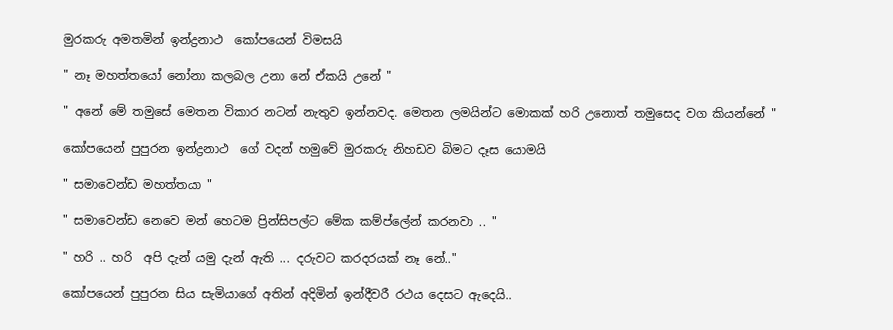මුරකරු අමතමින් ඉන්ද්‍රනාථ  කෝපයෙන් විමසයි

" නෑ මහත්තයෝ නෝනා කලබල උනා නේ ඒකයි උනේ "

" අනේ මේ තමුසේ මෙතන විකාර නටන් නැතුව ඉන්නවද. මෙතන ලමයින්ට මොකක් හරි උනොත් තමුසෙද වග කියන්නේ "

කෝපයෙන් පුපුරන ඉන්ද්‍රනාථ  ගේ වදන් හමුවේ මුරකරු නිහඩව බිමට දෑස යොමයි

" සමාවෙන්ඩ මහත්තයා "

" සමාවෙන්ඩ නෙවෙ මන් හෙටම ප්‍රින්සිපල්ට මේක කම්ප්ලේන් කරනවා .. "

" හරි .. හරි  අපි දැන් යමු දැන් ඇති ... දරුවට කරදරයක් නෑ නේ.."

කෝපයෙන් පුපුරන සිය සැමියාගේ අතින් අදිමින් ඉන්දීවරී රථය දෙසට ඇදෙයි..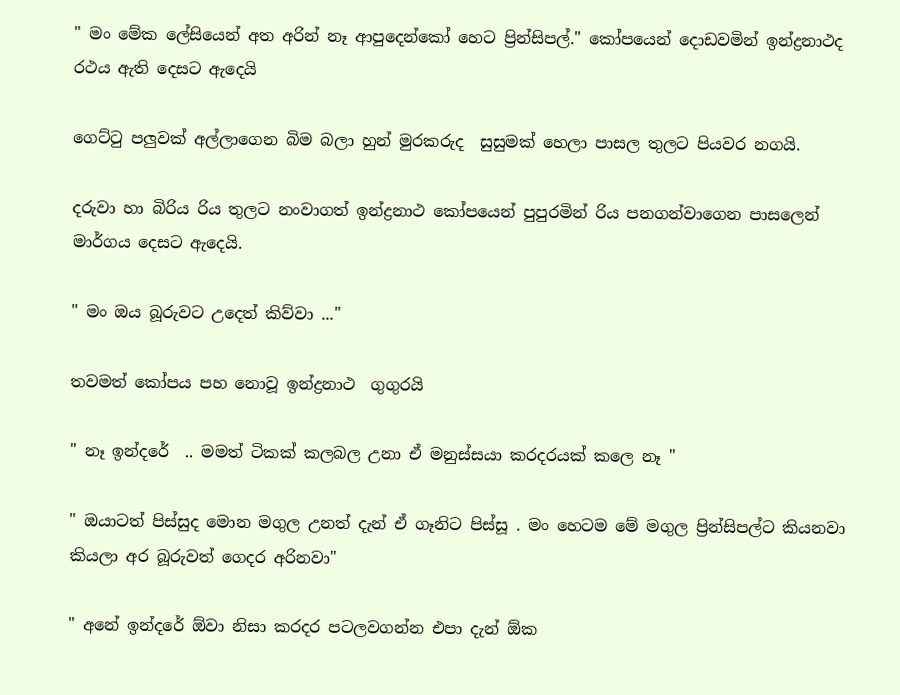" මං මේක ලේසියෙන් අත අරින් නෑ ආපුදෙන්කෝ හෙට ප්‍රින්සිපල්." කෝපයෙන් දොඩවමින් ඉන්ද්‍රනාථද රථය ඇති දෙසට ඇදෙයි

ගෙට්ටු පලුවක් අල්ලාගෙන බිම බලා හුන් මුරකරුද  සුසුමක් හෙලා පාසල තුලට පියවර නගයි.

දරුවා හා බිරිය රිය තුලට නංවාගත් ඉන්ද්‍රනාථ කෝපයෙන් පුපුරමින් රිය පනගන්වාගෙන පාසලෙන් මාර්ගය දෙසට ඇදෙයි.

" මං ඔය බූරුවට උදෙත් කිව්වා ..."

තවමත් කෝපය පහ නොවූ ඉන්ද්‍රනාථ  ගුගුරයි

" නෑ ඉන්දරේ  .. මමත් ටිකක් කලබල උනා ඒ මනුස්සයා කරදරයක් කලෙ නෑ "

" ඔයාටත් පිස්සුද මොන මගුල උනත් දැන් ඒ ගෑනිට පිස්සූ . මං හෙටම මේ මගුල ප්‍රින්සිපල්ට කියනවා කියලා අර බූරුවත් ගෙදර අරිනවා"

" අනේ ඉන්දරේ ඕවා නිසා කරදර පටලවගන්න එපා දැන් ඕක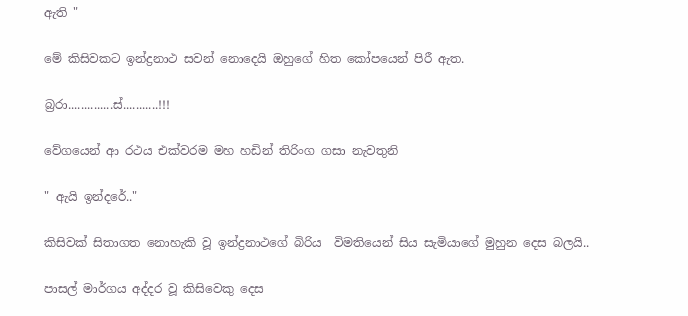ඇති "

මේ කිසිවකට ඉන්ද්‍රනාථ සවන් නොදෙයි ඔහුගේ හිත කෝපයෙන් පිරී ඇත.

බ්‍රරා..............ස්...........!!!

වේගයෙන් ආ රථය එක්වරම මහ හඩින් තිරිංග ගසා නැවතුනි

" ඇයි ඉන්දරේ.."

කිසිවක් සිතාගත නොහැකි වූ ඉන්ද්‍රනාථගේ බිරිය  විමතියෙන් සිය සැමියාගේ මුහුන දෙස බලයි..

පාසල් මාර්ගය අද්දර වූ කිසිවෙකු දෙස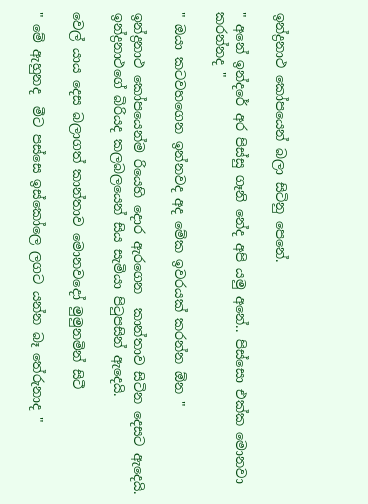ඉන්ද්‍රනාථ කෝපයෙන් බලා සිටිනු පෙනේ.

" අනේ ඉන්දරේ අර පිස්සු ගෑනි නේද අපි යමු අනේ.. පිස්සො එක්ක මොනවා කරන්නද "

" ඔයා කටවහගෙන ඉන්නවද අද මේක ඉවරයක් කරන්න ඕන "

ඉන්ද්‍රනාථ කෝපයෙන්ම රියෙහි දොර ඇරගෙන  කාන්තාව සිටින දෙසට ඇදෙයි.  ඉන්ද්‍රනාථගේ බිරියද කලබලයෙන් සිය සැමියා පිටුපසින් ඇදෙයි.

වෙල් යාය දෙස බලාගත් කාන්තාව මොනවදෝ මුමුනමින් සිටී

" මේ ඇහුනද  මීට පස්සෙ ඉස්කෝලෙ ලගට යන්න බෑ තේරුනාද "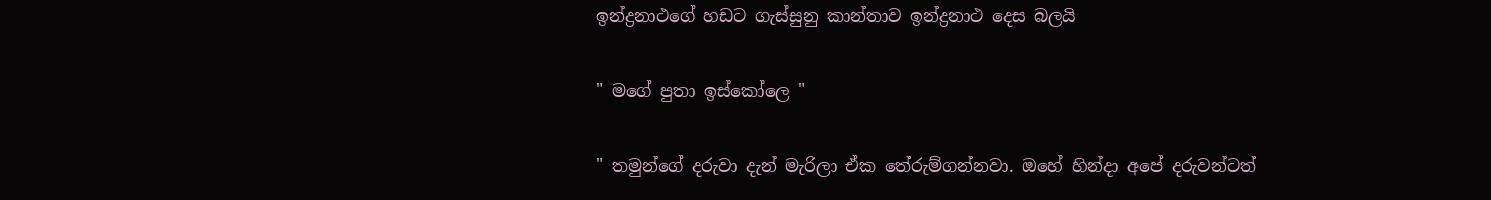ඉන්ද්‍රනාථගේ හඩට ගැස්සුනු කාන්තාව ඉන්ද්‍රනාථ දෙස බලයි

" මගේ පුතා ඉස්කෝලෙ "

" තමුන්ගේ දරුවා දැන් මැරිලා ඒක තේරුම්ගන්නවා. ඔහේ හින්දා අපේ දරුවන්ටත්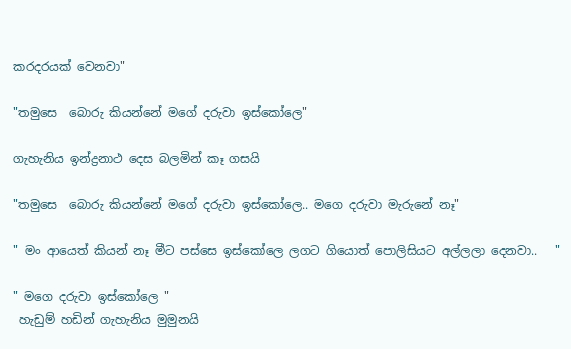කරදරයක් වෙනවා"

"තමුසෙ  බොරු කියන්නේ මගේ දරුවා ඉස්කෝලෙ"

ගැහැනිය ඉන්ද්‍රනාථ දෙස බලමින් කෑ ගසයි

"තමුසෙ  බොරු කියන්නේ මගේ දරුවා ඉස්කෝලෙ.. මගෙ දරුවා මැරුනේ නෑ"

" මං ආයෙත් කියන් නෑ මීට පස්සෙ ඉස්කෝලෙ ලගට ගියොත් පොලිසියට අල්ලලා දෙනවා..   "

" මගෙ දරුවා ඉස්කෝලෙ "
 හැඩුම් හඩින් ගැහැනිය මුමුනයි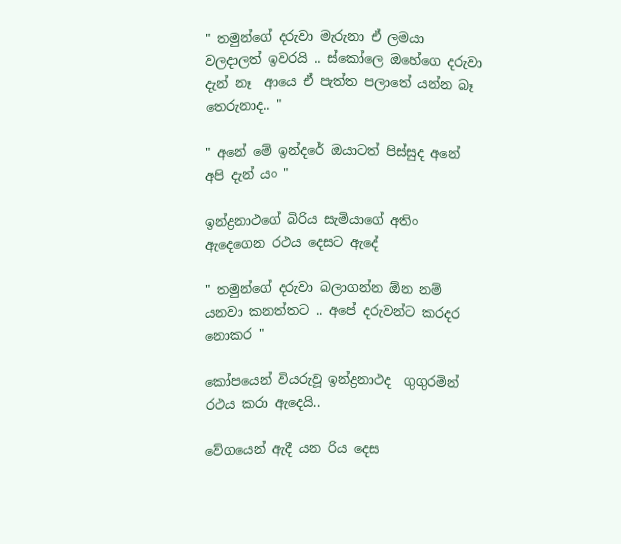" තමුන්ගේ දරුවා මැරුනා ඒ ලමයා වලදාලත් ඉවරයි .. ස්කෝලෙ ඔහේගෙ දරුවා දැන් නෑ  ආයෙ ඒ පැත්ත පලාතේ යන්න බෑ තෙරුනාද.. "

" අනේ මේ ඉන්දරේ ඔයාටත් පිස්සුද අනේ අපි දැන් යං "

ඉන්ද්‍රනාථගේ බිරිය සැමියාගේ අතිං ඇදෙගෙන රථය දෙසට ඇදේ

" තමුන්ගේ දරුවා බලාගන්න ඕන නම් යනවා කනත්තට .. අපේ දරුවන්ට කරදර නොකර "

කෝපයෙන් වියරුවූ ඉන්ද්‍රනාථද  ගුගුරමින් රථය කරා ඇදෙයි..

වේගයෙන් ඇදී යන රිය දෙස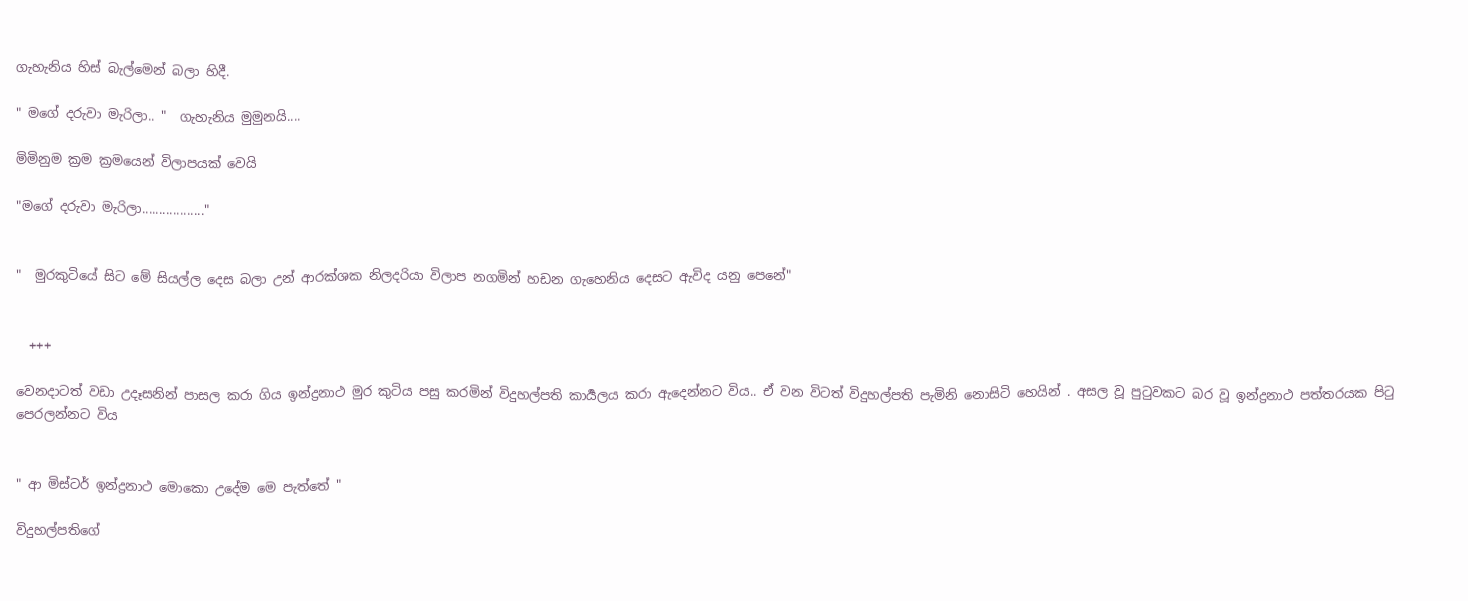ගැහැනිය හිස් බැල්මෙන් බලා හිදී.

" මගේ දරුවා මැරිලා.. "  ගැහැනිය මුමුනයි....

මිමිනුම ක්‍රම ක්‍රමයෙන් විලාපයක් වෙයි

"මගේ දරුවා මැරිලා.................."


"  මුරකුටියේ සිට මේ සියල්ල දෙස බලා උන් ආරක්ශක නිලදරියා විලාප නගමින් හඩන ගැහෙනිය දෙසට ඇවිද යනු පෙනේ"


  +++

වෙනදාටත් වඩා උදෑසනින් පාසල කරා ගිය ඉන්ද්‍රනාථ මුර කුටිය පසු කරමින් විදුහල්පති කාර්‍යලය කරා ඇදෙන්නට විය.. ඒ වන විටත් විදුහල්පති පැමිනි නොසිටි හෙයින් . අසල වූ පුටුවකට බර වූ ඉන්ද්‍රනාථ පත්තරයක පිටු පෙරලන්නට විය


" ආ මිස්ටර් ඉන්ද්‍රනාථ මොකො උදේම මෙ පැත්තේ "

විදුහල්පතිගේ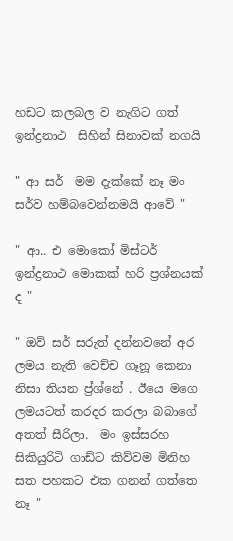හඩට කලබල ව නැගිට ගත් ඉන්ද්‍රනාථ  සිහින් සිනාවක් නගයි

" ආ සර්  මම දැක්කේ නෑ මං සර්ව හම්බවෙන්නමයි ආවේ "

" ආ.. එ මොකෝ මිස්ටර් ඉන්ද්‍රනාථ මොකක් හරි ප්‍රශ්නයක් ද "

" ඔව් සර් සරුත් දන්නවනේ අර ලමය නැති වෙච්ච ගෑනූ කෙනා නිසා තියන ප්‍ර්ශ්නේ . ඊයෙ මගෙ ලමයටත් කරදර කරලා බබාගේ අතත් සීරිලා.  මං ඉස්සරහ සිකියුරිටි ගාඩ්ට කිව්වම මිනිහ සත පහකට එක ගනන් ගත්තෙ නෑ "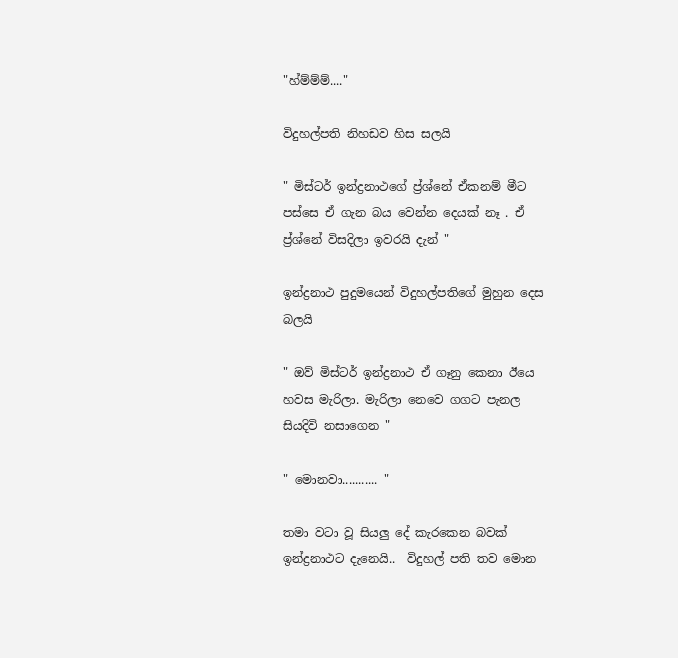"හ්ම්ම්ම්...."

විදුහල්පති නිහඩව හිස සලයි

" මිස්ටර් ඉන්ද්‍රනාථගේ ප්‍ර්ශ්නේ ඒකනම් මීට පස්සෙ ඒ ගැන බය වෙන්න දෙයක් නෑ . ඒ ප්‍ර්ශ්නේ විසදිලා ඉවරයි දැන් "

ඉන්ද්‍රනාථ පුදුමයෙන් විදුහල්පතිගේ මුහුන දෙස බලයි

" ඔව් මිස්ටර් ඉන්ද්‍රනාථ ඒ ගෑනු කෙනා ඊයෙ හවස මැරිලා. මැරිලා නෙවෙ ගගට පැනල සියදිවි නසාගෙන "

" මොනවා........... "

තමා වටා වූ සියලු දේ කැරකෙන බවක් ඉන්ද්‍රනාථට දැනෙයි..  විදුහල් පති තව මොන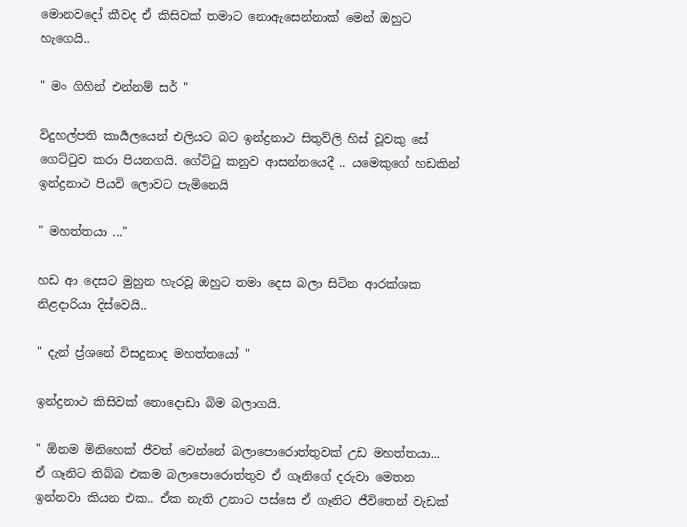මොනවදෝ කීවද ඒ කිසිවක් තමාට නොඇසෙන්නාක් මෙන් ඔහුට හැගෙයි..

" මං ගිහින් එන්නම් සර් "

විදුහල්පති කාර්‍යලයෙන් එලියට බට ඉන්ද්‍රනාථ සිතුව්ලි හිස් වූවකු සේ ගෙට්ටුව කරා පියනගයි. ගේට්ටු කනුව ආසන්න‍යෙදී .. යමෙකුගේ හඩකින් ඉන්ද්‍රනාථ පියවි ලොවට පැමිනෙයි

" මහත්තයා ..."

හඩ ආ දෙසට මුහුන හැරවූ ඔහුට තමා දෙස බලා සිටින ආරක්ශක නිළදාරියා දිස්වෙයි..

" දැන් ප්‍ර්ශනේ විසදුනාද මහත්තයෝ "

ඉන්ද්‍රනාථ කිසිවක් නොදොඩා බිම බලාගයි.

" ඕනම මිනිහෙක් ජීවත් වෙන්නේ බලාපොරොත්තුවක් උඩ මහත්තයා...  ඒ ගෑනිට තිබ්බ එකම බලාපොරොත්තුව ඒ ගෑනිගේ දරුවා මෙතන ඉන්නවා කියන එක.. ඒක නැති උනාට පස්සෙ ඒ ගෑනිට ජීවිතෙන් වැඩක්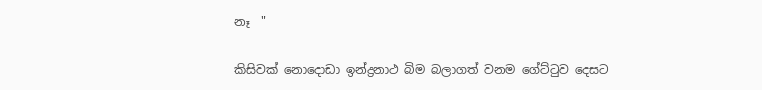නෑ  "

කිසිවක් නොදොඩා ඉන්ද්‍රනාථ බිම බලාගත් වනම ගේට්ටුව දෙසට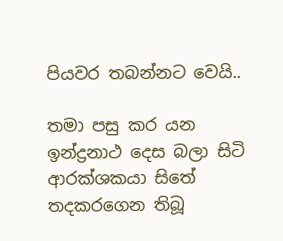පියවර තබන්නට වෙයි..

තමා පසු කර යන ඉන්ද්‍රනාථ දෙස බලා සිටි ආරක්ශකයා සිතේ තදකරගෙන තිබූ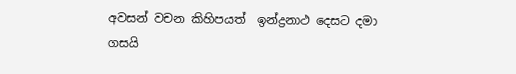අවසන් වචන කිහිපයත්  ඉන්ද්‍රනාථ දෙසට දමා ගසයි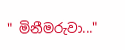" මිනීමරුවා..."